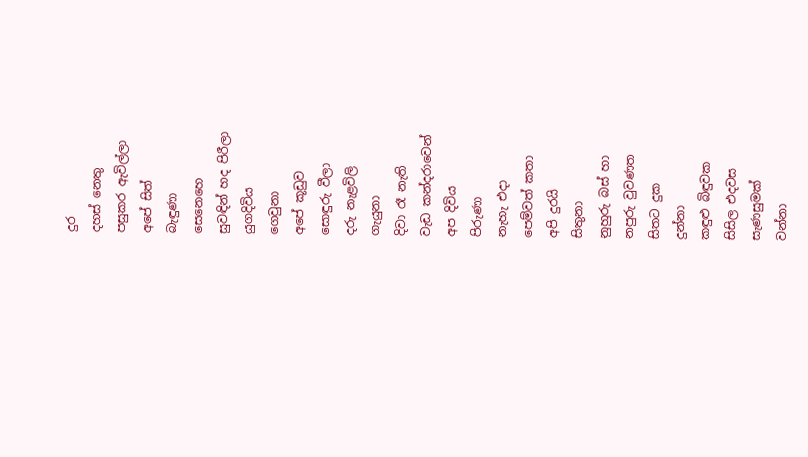දුර
දහස් නෙතු
පසුකර ඇවිල්ලා
අපේ සිත්
බැඳුණා
සෙනෙහෙ
සුවඳින් හද පිරීලා
යුගදිවිය
ගෙවුනා
අපේ කූඩුව
සොඳුරු වීලා
දරු නැළවිලි
ගැයුනා
දිවා රෑ නැති
වැඩ කන්දරාවෙන්
අප දිවිය
පිරුණා
නැහැ එදා
පෙම්වත් කතා
අපි දුරයි
සිතුනා
නුහුරු බස් හා
නපුරු වුවණත
සිතට දුක
දුන්නා
කඳුළු බිඳුවක
සිසිල එදවස
සැණසුමක්
වන්නා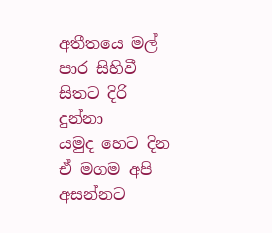අතීතයෙ මල්
පාර සිහිවී
සිතට දිරි
දුන්නා
යමුද හෙට දින
ඒ මගම අපි
අසන්නට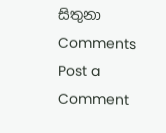සිතුනා
Comments
Post a Comment